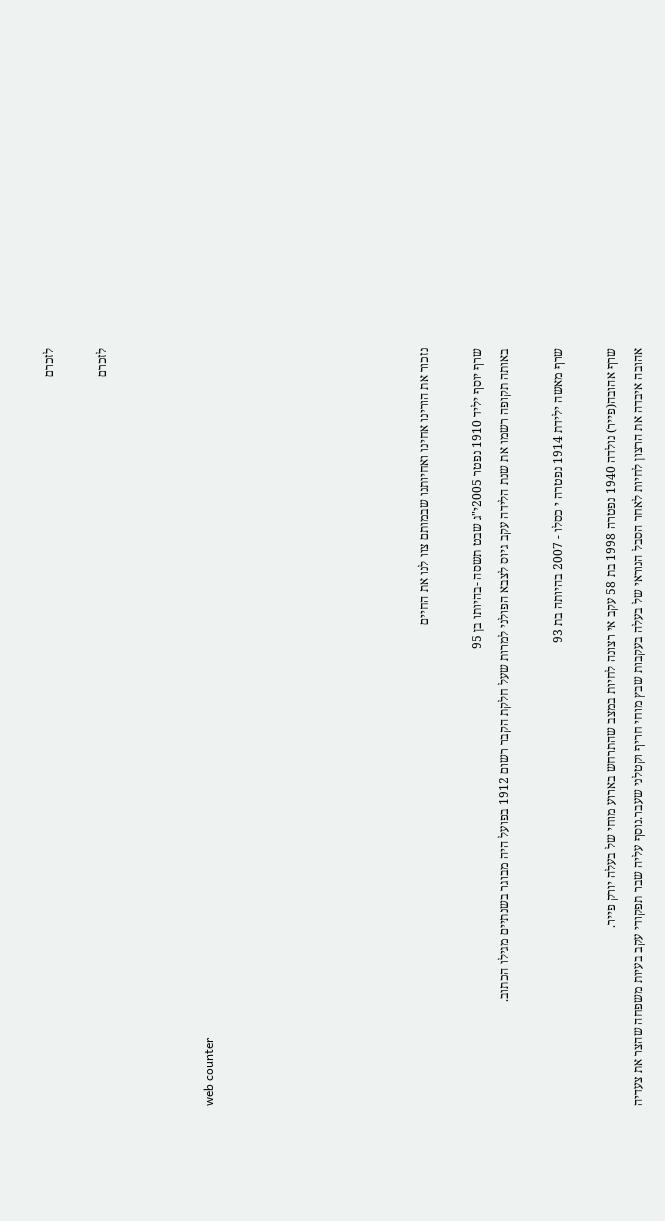לזכרם

לזכרם



web counter







נזכור את הורינו אחינו ואחיותנו שבמותם צוו לנו את החיים

שרף יוסף יליד 1910 נפטר 2005י"ג שבט תשסה -בהיותו בן 95
באותה תקופה רשמו את שנת הלידה עקב גיוס לצבא הפולני למרות שעל חלקת הקבר רשום 1912 בפועל היה מבוגר בשנתיים מגילו הכתוב.

שרף מאשה ילידת 1914 נפטרה י כסלו - 2007 בהיותה בת 93

שרף אהובה(פייר) נולדה 1940 נפטרה 1998 בת 58 עקב אי רצונה לחיות במצב שהתרחש בארוע מוחי של בעלה יורק פייר.
אהובה איבדה את הרצון לחיות לאחר הסבל הנוראי של בעלה בעקבות שבץ מוחי חריף וקטלני שעבר.נוסף עליה שבר תפקודי עקב בעיות משפחה שהצר את צעדיה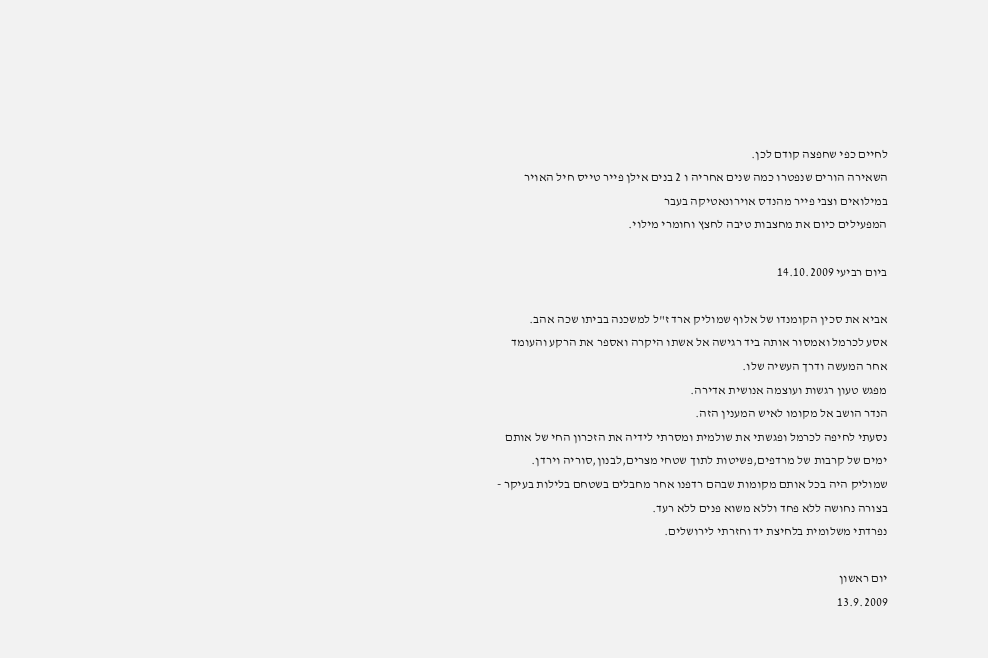לחיים כפי שחפצה קודם לכן.
השאירה הורים שנפטרו כמה שנים אחריה ו 2 בנים אילן פייר טייס חיל האויר במילואים וצבי פייר מהנדס אוירונאטיקה בעבר
המפעילים כיום את מחצבות טיבה לחצץ וחומרי מילוי.

ביום רביעי 14.10.2009

אביא את סכין הקומנדו של אלוף שמוליק ארד ז"ל למשכנה בביתו שכה אהב.
אסע לכרמל ואמסור אותה ביד רגישה אל אשתו היקרה ואספר את הרקע והעומד אחר המעשה ודרך העשיה שלו.
מפגש טעון רגשות ועוצמה אנושית אדירה.
הנדר הושב אל מקומו לאיש המענין הזה.
נסעתי לחיפה לכרמל ופגשתי את שולמית ומסרתי לידיה את הזכרון החי של אותם ימים של קרבות של מרדפים,פשיטות לתוך שטחי מצרים,לבנון,סוריה וירדן.
שמוליק היה בכל אותם מקומות שבהם רדפנו אחר מחבלים בשטחם בלילות בעיקר - בצורה נחושה ללא פחד וללא משוא פנים ללא רעד.
נפרדתי משלומית בלחיצת יד וחזרתי לירושלים.

יום ראשון
13.9.2009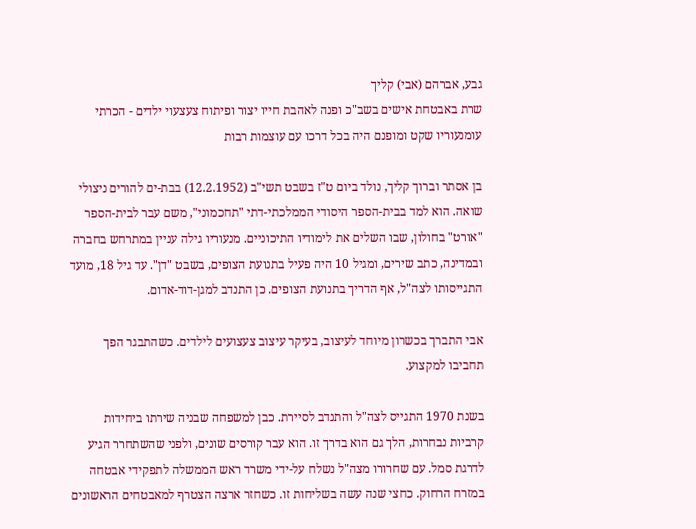גבע, אברהם (אבי) קליך
שרת באבטחת אישים בשב"כ ופנה לאהבת חייו יצור ופיתוח צעצעוי ילדים - הכרתי עומנעוריו שקט ומופנם היה בכל דרכו עם עוצמות רבות

בן אסתר וברוך קליך, נולד ביום ט"ז בשבט תשי"ב (12.2.1952) בבת-ים להורים ניצולי שואה. הוא למד בבית-הספר היסודי הממלכתי-דתי "תחכמוני", משם עבר לבית-הספר "אורט" בחולון, שבו השלים את לימודיו התיכוניים. מנעוריו גילה עניין במתרחש בחברה ובמדינה, כתב שירים, ומגיל 10 היה פעיל בתנועת הצופים, בשבט "דן". עד גיל 18, מועד התגייסותו לצה"ל, אף הדריך בתנועת הצופים. כן התנדב למגן-דוד-אדום.

אבי התברך בכשרון מיוחד לעיצוב, בעיקר עיצוב צעצועים לילדים. כשהתבגר הפך תחביבו למקצוע.

בשנת 1970 התגייס לצה"ל והתנדב לסיירת. כבן למשפחה שבניה שירתו ביחידות קרביות נבחרות, הלך גם הוא בדרך זו. הוא עבר קורסים שונים, ולפני שהשתחרר הגיע לדרגת סמל. עם שחרורו מצה"ל נשלח על-ידי משרד ראש הממשלה לתפקידי אבטחה במזרח הרחוק. כחצי שנה עשה בשליחות זו. כשחזר ארצה הצטרף למאבטחים הראשונים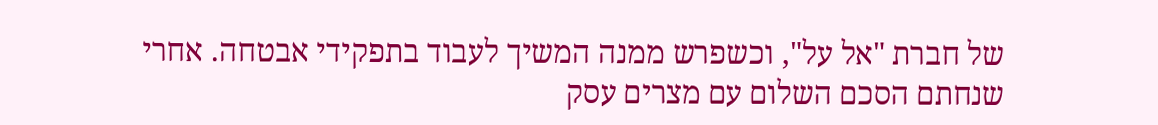של חברת "אל על", וכשפרש ממנה המשיך לעבוד בתפקידי אבטחה. אחרי שנחתם הסכם השלום עם מצרים עסק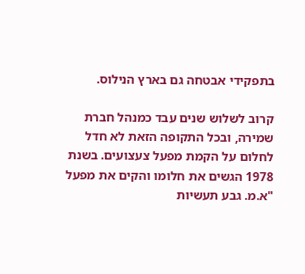בתפקידי אבטחה גם בארץ הנילוס.

קרוב לשלוש שנים עבד כמנהל חברת שמירה, ובכל התקופה הזאת לא חדל לחלום על הקמת מפעל צעצועים. בשנת 1978 הגשים את חלומו והקים את מפעל "א.מ. גבע תעשיות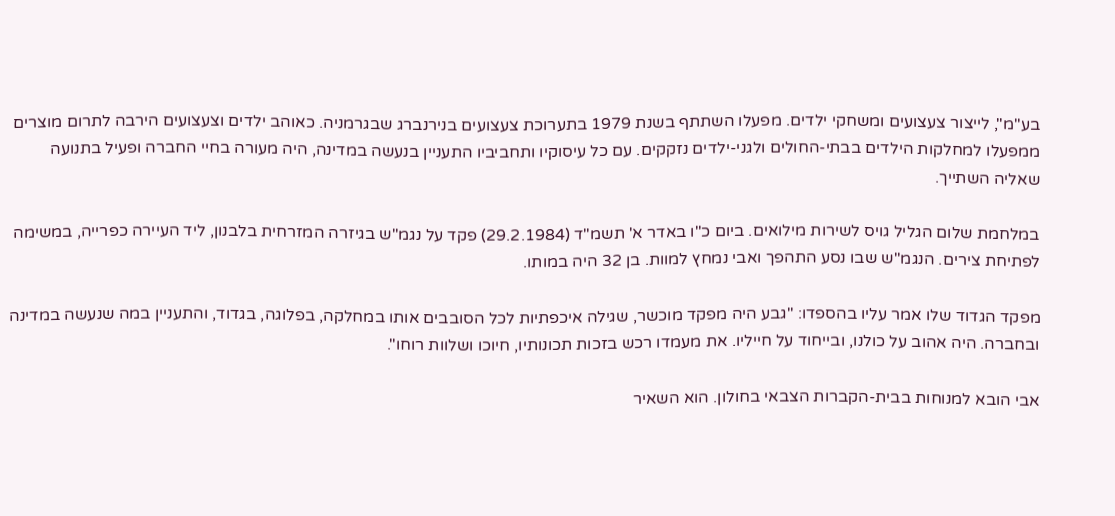בע"מ", לייצור צעצועים ומשחקי ילדים. מפעלו השתתף בשנת 1979 בתערוכת צעצועים בנירנברג שבגרמניה. כאוהב ילדים וצעצועים הירבה לתרום מוצרים ממפעלו למחלקות הילדים בבתי-החולים ולגני-ילדים נזקקים. עם כל עיסוקיו ותחביביו התעניין בנעשה במדינה, היה מעורה בחיי החברה ופעיל בתנועה שאליה השתייך.

במלחמת שלום הגליל גויס לשירות מילואים. ביום כ"ו באדר א' תשמ"ד (29.2.1984) פקד על נגמ"ש בגיזרה המזרחית בלבנון, ליד העיירה כפרייה, במשימה לפתיחת צירים. הנגמ"ש שבו נסע התהפך ואבי נמחץ למוות. בן 32 היה במותו.

מפקד הגדוד שלו אמר עליו בהספדו: "גבע היה מפקד מוכשר, שגילה איכפתיות לכל הסובבים אותו במחלקה, בפלוגה, בגדוד, והתעניין במה שנעשה במדינה ובחברה. היה אהוב על כולנו, ובייחוד על חייליו. את מעמדו רכש בזכות תכונותיו, חיוכו ושלוות רוחו".

אבי הובא למנוחות בבית-הקברות הצבאי בחולון. הוא השאיר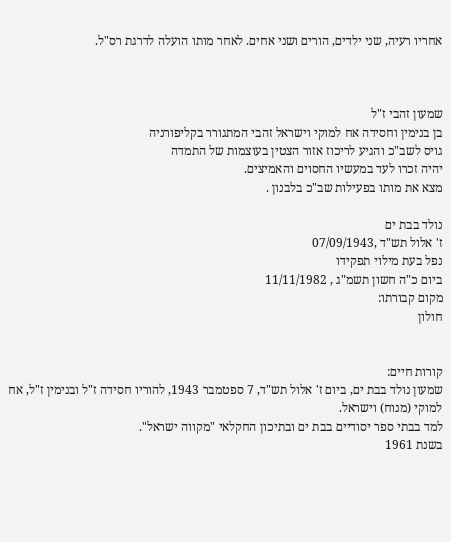אחריו רעיה, שני ילדים, הורים ושני אחים. לאחר מותו הועלה לדרגת רס"ל.



שמעון זהבי ז"ל
בן בנימין וחסידה אח למוקי וישראל זהבי המתגורר בקליפורניה
גויס לשב"כ והגיע לריכוז אזור הצטין בעוצמות של התמדה
יהיה זכרו לעד במעשיו החסוים והאמיצים.
מצא את מותו בפעילות שב"כ בלבנון .

נולד בבת ים
ז' אלול תש"ד ,07/09/1943
נפל בעת מילוי תפקידו
ביום כ"ה חשון תשמ"ג , 11/11/1982
מקום קבורתו:
חולון


קורות חיים:
שמעון נולד בבת ים, ביום ז' אלול תש"ד, 7 ספטמבר 1943, להוריו חסידה ז"ל ובנימין ז"ל, אח למוקי (מנוח) וישראל.
למד בבתי ספר יסודיים בבת ים ובתיכון החקלאי "מקווה ישראל".
בשנת 1961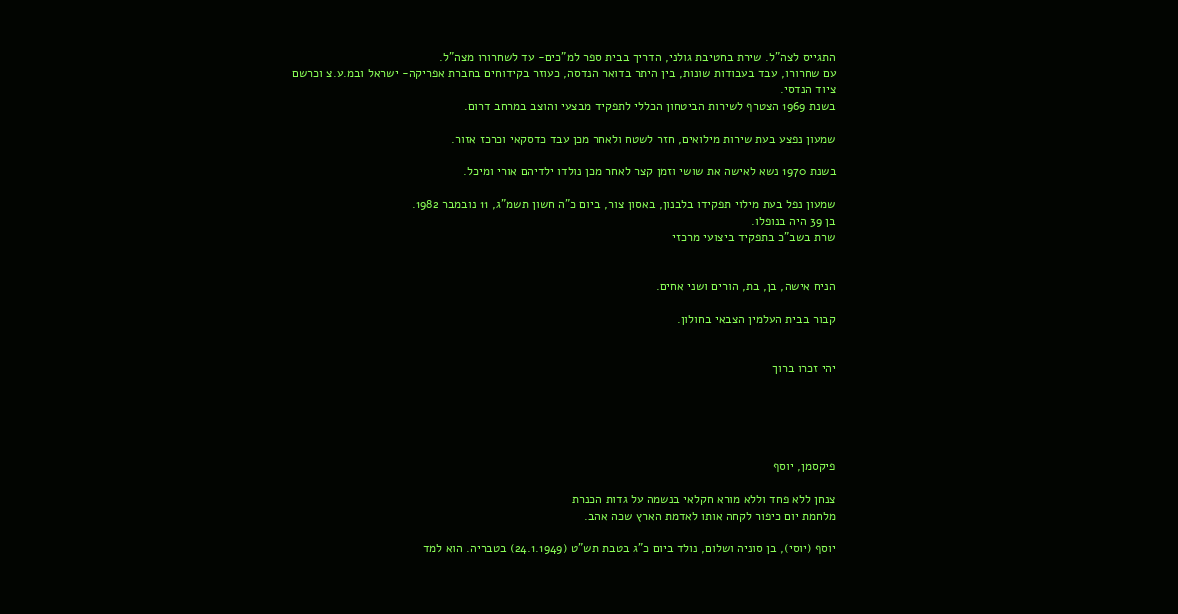התגייס לצה"ל. שירת בחטיבת גולני, הדריך בבית ספר למ"כים- עד לשחרורו מצה"ל.
עם שחרורו, עבד בעבודות שונות, בין היתר בדואר הנדסה, כעוזר בקידוחים בחברת אפריקה- ישראל ובמ.ע.צ וכרשם ציוד הנדסי.
בשנת 1969 הצטרף לשירות הביטחון הכללי לתפקיד מבצעי והוצב במרחב דרום.

שמעון נפצע בעת שירות מילואים, חזר לשטח ולאחר מכן עבד כדסקאי וכרכז אזור.

בשנת 1970 נשא לאישה את שושי וזמן קצר לאחר מכן נולדו ילדיהם אורי ומיכל.

שמעון נפל בעת מילוי תפקידו בלבנון, באסון צור, ביום כ"ה חשון תשמ"ג, 11 נובמבר 1982.
בן 39 היה בנופלו.
שרת בשב"כ בתפקיד ביצועי מרכזי


הניח אישה, בן, בת, הורים ושני אחים.

קבור בבית העלמין הצבאי בחולון.


יהי זכרו ברוך





פיקסמן, יוסף

צנחן ללא פחד וללא מורא חקלאי בנשמה על גדות הכנרת
מלחמת יום כיפור לקחה אותו לאדמת הארץ שכה אהב.

יוסף (יוסי), בן סוניה ושלום, נולד ביום כ"ג בטבת תש"ט (24.1.1949) בטבריה. הוא למד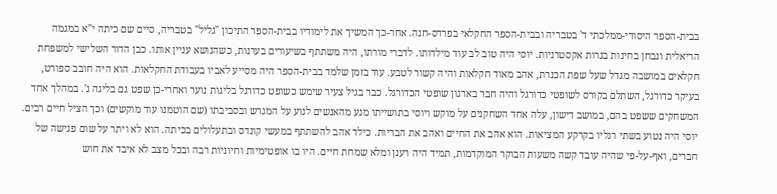בבית-הספר היסודי-ממלכתי ד' בטבריה ובבית-הספר החקלאי בפרדס-חנה. אחר-כך המשיך את לימודיו בבית-הספר התיכון "גליל" בטבריה, סיים שם כיתה י"א במגמה הריאלית ונבחן בחינות בגרות אקסטרניות. יוסי היה טוב לב עוד מילדותו. לדברי מורתו, היה משתתף בשיעורים בערנות, כשהנושא עניין אותו. כבן הדור השלישי למשפחת חקלאים במושבה מגדל שעל שפת הכנרת, אהב מאוד חקלאות והיה קשור לטבע. עוד בזמן שלמד בבית-הספר היה מסייע לאביו בעבודת החקלאות. הוא היה חובב ספורט, בעיקר כדורגל, השתלם בקורס לשופטי כדורגל והיה חבר בארגון שופטי הכדורגל. כבר בגיל צעיר שימש כשופט כדורגל בליגות נוער ואחרי-כן שפט גם בליגה ג'. במהלך אחד המשחקים ששפט בהם, במושב דישון, עלה אחד השחקנים על מוקש ויוסי בתושייתו מנע מהאנשים לנוע על המגרש ובסביבתו (שם הוטמנו עוד מוקשים) וכך הציל חיים רבים. יוסי היה נטוע בשתי רגליו בקרקע המציאות. הוא אהב את החיים ואהב את הבריות. כילד אהב להשתתף במעשי קונדס ובתעלולים בכיתה. הוא לא ויתר על שום פגישה של חברים, ואף-על-פי שהיה עובד קשה משעות הבוקר המוקדמות, תמיד היה רענן ומלא שמחת חיים. היו בו אופטימיות וחיוניות רבה ובכל מצב לא איבד את חוש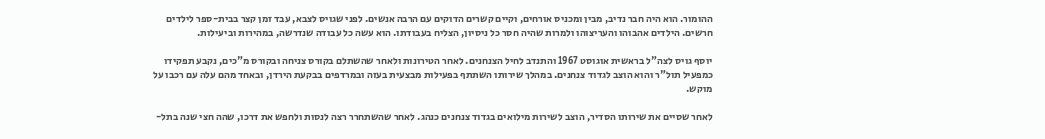ההומור. הוא היה חבר נדיב, מבין ומכניס אורחים, וקיים קשרים הדוקים עם הרבה אנשים. לפני שגויס לצבא, עבד זמן קצר בבית-ספר לילדים חרשים. הילדים אהבוהו והעריצוהו ולמרות שהיה חסר כל ניסיון, הצליח בעבודתו. הוא עשה כל עבודה שנדרשה, במהירות וביעילות.

יוסף גויס לצה"ל בראשית אוגוסט 1967 והתנדב לחיל הצנחנים. לאחר הטירונות ולאחר שהשתלם בקורס צניחה ובקורס מ"כים, נקבע תפקידו כמפעיל תול"ר והוא הוצב לגדוד צנחנים. במהלך שירותו השתתף בפעילות מבצעית בעזה ובמרדפים בבקעת הירדן, ובאחד מהם עלה עם רכבו על מוקש.

לאחר שסיים את שירותו הסדיר, הוצב לשירות מילואים בגדוד צנחנים כנהג. לאחר שהשתחרר רצה לנסות ולחפש את דרכו, שהה חצי שנה בתל-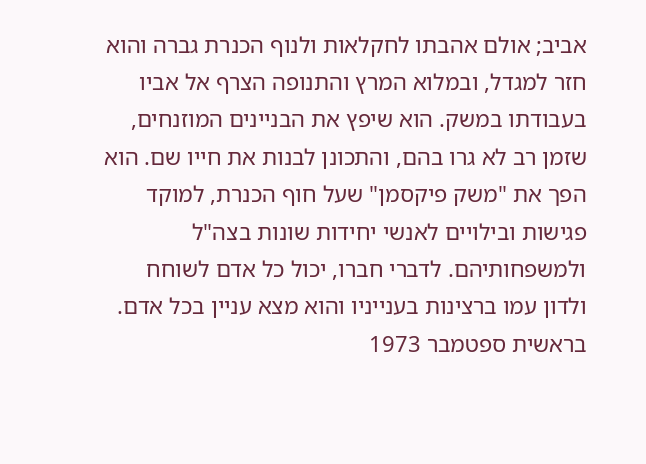אביב; אולם אהבתו לחקלאות ולנוף הכנרת גברה והוא חזר למגדל, ובמלוא המרץ והתנופה הצרף אל אביו בעבודתו במשק. הוא שיפץ את הבניינים המוזנחים, שזמן רב לא גרו בהם, והתכונן לבנות את חייו שם. הוא הפך את "משק פיקסמן" שעל חוף הכנרת, למוקד פגישות ובילויים לאנשי יחידות שונות בצה"ל ולמשפחותיהם. לדברי חברו, יכול כל אדם לשוחח ולדון עמו ברצינות בענייניו והוא מצא עניין בכל אדם. בראשית ספטמבר 1973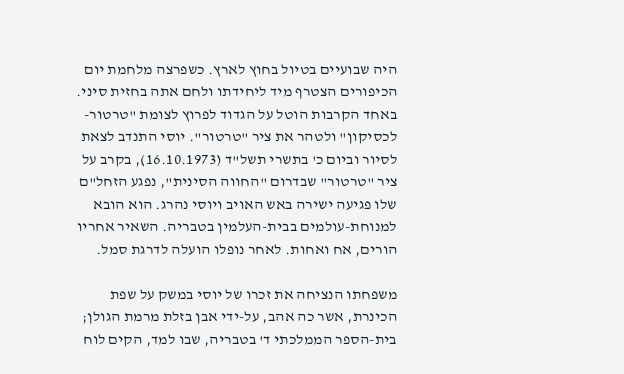היה שבועיים בטיול בחוץ לארץ. כשפרצה מלחמת יום הכיפורים הצטרף מיד ליחידתו ולחם אתה בחזית סיני. באחד הקרבות הוטל על הגדוד לפרוץ לצומת "טרטור-לכסיקון" ולטהר את ציר "טרטור". יוסי התנדב לצאת לסיור וביום כ' בתשרי תשל"ד (16.10.1973), בקרב על ציר "טרטור" שבדרום "החווה הסינית", נפגע הזחל"ם שלו פגיעה ישירה באש האויב ויוסי נהרג. הוא הובא למנוחת-עולמים בבית-העלמין בטבריה. השאיר אחריו הורים, אח ואחות. לאחר נופלו הועלה לדרגת סמל.

משפחתו הנציחה את זכרו של יוסי במשק על שפת הכינרת, אשר כה אהב, על-ידי אבן בזלת מרמת הגולן; בית-הספר הממלכתי ד' בטבריה, שבו למד, הקים לוח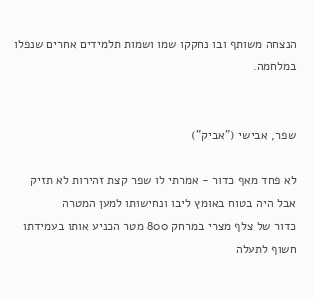הנצחה משותף ובו נחקקו שמו ושמות תלמידים אחרים שנפלו במלחמה.


שפר, אבישי ("אביק")

לא פחד מאף כדור - אמרתי לו שפר קצת זהירות לא תזיק
אבל היה בטוח באומץ ליבו ונחישותו למען המטרה
כדור של צלף מצרי במרחק 800 מטר הכניע אותו בעמידתו חשוף לתעלה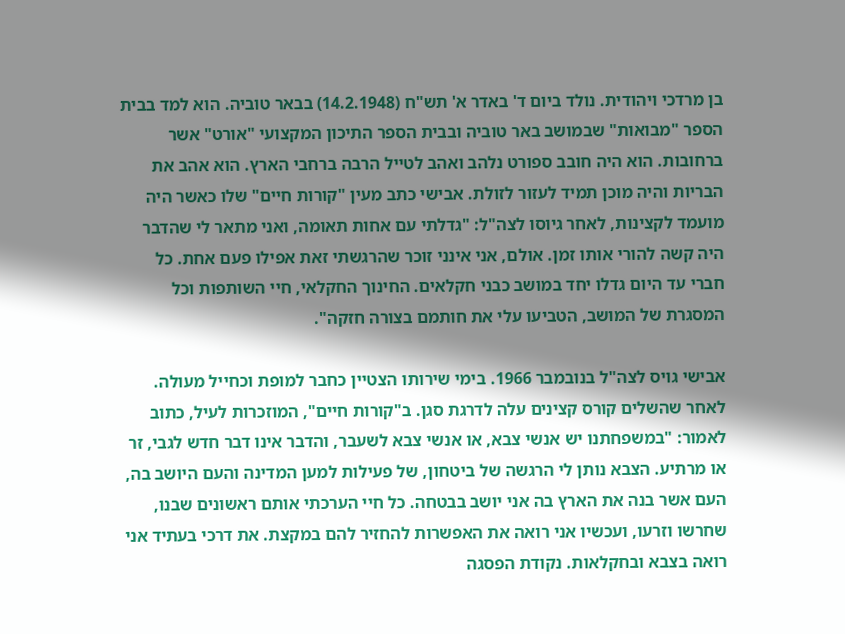בן מרדכי ויהודית. נולד ביום ד' באדר א' תש"ח (14.2.1948) בבאר טוביה. הוא למד בבית הספר "מבואות" שבמושב באר טוביה ובבית הספר התיכון המקצועי "אורט" אשר ברחובות. הוא היה חובב ספורט נלהב ואהב לטייל הרבה ברחבי הארץ. הוא אהב את הבריות והיה מוכן תמיד לעזור לזולת. אבישי כתב מעין "קורות חיים" שלו כאשר היה מועמד לקצינות, לאחר גיוסו לצה"ל: "גדלתי עם אחות תאומה, ואני מתאר לי שהדבר היה קשה להורי אותו זמן. אולם, אני אינני זוכר שהרגשתי זאת אפילו פעם אחת. כל חברי עד היום גדלו יחד במושב כבני חקלאים. החינוך החקלאי, חיי השותפות וכל המסגרת של המושב, הטביעו עלי את חותמם בצורה חזקה".

אבישי גויס לצה"ל בנובמבר 1966. בימי שירותו הצטיין כחבר למופת וכחייל מעולה. לאחר שהשלים קורס קצינים עלה לדרגת סגן. ב"קורות חיים", המוזכרות לעיל, כתוב לאמור: "במשפחתנו יש אנשי צבא, או אנשי צבא לשעבר, והדבר אינו דבר חדש לגבי, זר או מרתיע. הצבא נותן לי הרגשה של ביטחון, של פעילות למען המדינה והעם היושב בה, העם אשר בנה את הארץ בה אני יושב בבטחה. כל חיי הערכתי אותם ראשונים שבנו, שחרשו וזרעו, ועכשיו אני רואה את האפשרות להחזיר להם במקצת. את דרכי בעתיד אני רואה בצבא ובחקלאות. נקודת הפסגה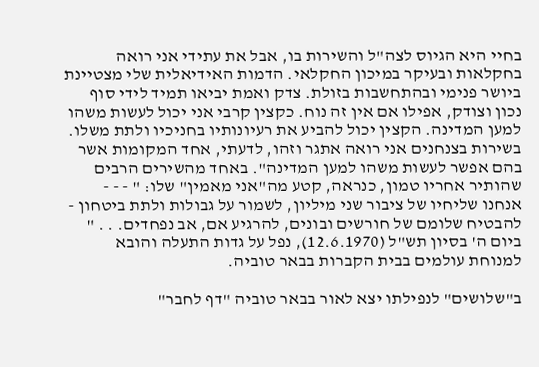בחיי היא הגיוס לצה"ל והשירות בו, אבל את עתידי אני רואה בחקלאות ובעיקר במיכון החקלאי. הדמות האידיאלית שלי מצטיינת ביושר פנימי ובהתחשבות בזולת. צדק ואמת יביאו תמיד לידי סוף נכון וצודק, אפילו אם אין זה נוח. כקצין קרבי אני יכול לעשות משהו למען המדינה. הקצין יכול להביע את רעיונותיו בחניכיו ולתת משלו. בשירות בצנחנים אני רואה אתגר וזהו, לדעתי, אחד המקומות אשר בהם אפשר לעשות משהו למען המדינה". באחד מהשירים הרבים שהותיר אחריו טמון, כנראה, קטע מה"אני מאמין" שלו: " - - - אנחנו שליחיו של ציבור שני מיליון, לשמור על גבולות ולתת ביטחון - להבטיח שלומם של חורשים ובונים, להרגיע אם, אב נפחדים. . . " ביום ה' בסיון תש"ל (12.6.1970), נפל על גדות התעלה והובא למנוחת עולמים בבית הקברות בבאר טוביה.

ב"שלושים" לנפילתו יצא לאור בבאר טוביה "דף לחבר"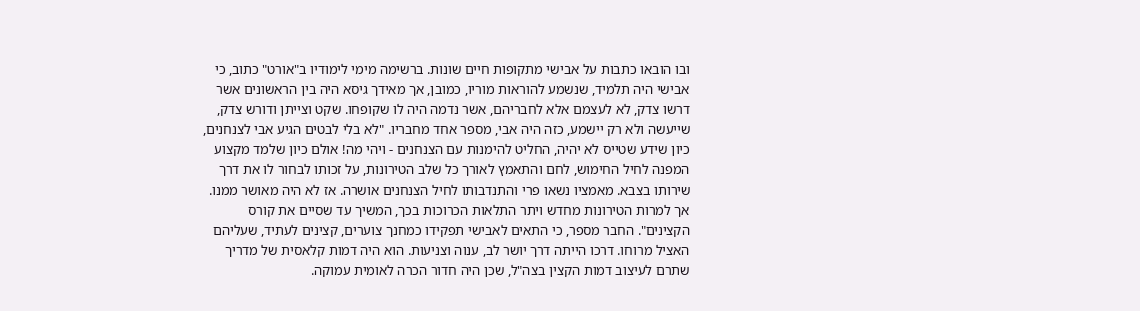ובו הובאו כתבות על אבישי מתקופות חיים שונות. ברשימה מימי לימודיו ב"אורט" כתוב, כי אבישי היה תלמיד, שנשמע להוראות מוריו, כמובן, אך מאידך גיסא היה בין הראשונים אשר דרשו צדק, לא לעצמם אלא לחבריהם, אשר נדמה היה לו שקופחו. שקט וצייתן ודורש צדק, שייעשה ולא רק יישמע, כזה היה אבי, מספר אחד מחבריו. "לא בלי לבטים הגיע אבי לצנחנים, כיון שידע שטייס לא יהיה, החליט להימנות עם הצנחנים - ויהי מה! אולם כיון שלמד מקצוע המפנה לחיל החימוש, לחם והתאמץ לאורך כל שלב הטירונות, על זכותו לבחור לו את דרך שירותו בצבא. מאמציו נשאו פרי והתנדבותו לחיל הצנחנים אושרה. אז לא היה מאושר ממנו. אך למרות הטירונות מחדש ויתר התלאות הכרוכות בכך, המשיך עד שסיים את קורס הקצינים". החבר מספר, כי התאים לאבישי תפקידו כמחנך צוערים, קצינים לעתיד, שעליהם האציל מרוחו. דרכו הייתה דרך יושר לב, ענוה וצניעות. הוא היה דמות קלאסית של מדריך שתרם לעיצוב דמות הקצין בצה"ל, שכן היה חדור הכרה לאומית עמוקה.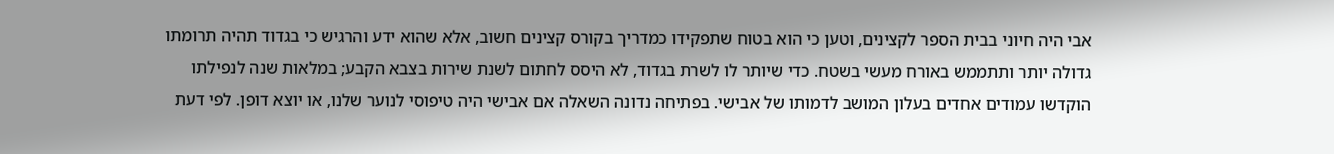אבי היה חיוני בבית הספר לקצינים, וטען כי הוא בטוח שתפקידו כמדריך בקורס קצינים חשוב, אלא שהוא ידע והרגיש כי בגדוד תהיה תרומתו גדולה יותר ותתממש באורח מעשי בשטח. כדי שיותר לו לשרת בגדוד, לא היסס לחתום לשנת שירות בצבא הקבע; במלאות שנה לנפילתו הוקדשו עמודים אחדים בעלון המושב לדמותו של אבישי. בפתיחה נדונה השאלה אם אבישי היה טיפוסי לנוער שלנו, או יוצא דופן. לפי דעת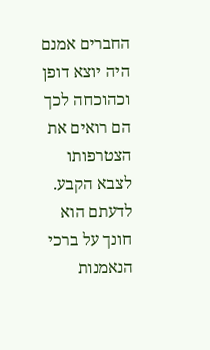החברים אמנם היה יוצא דופן וכהוכחה לכך הם רואים את הצטרפותו לצבא הקבע. לדעתם הוא חונך על ברכי הנאמנות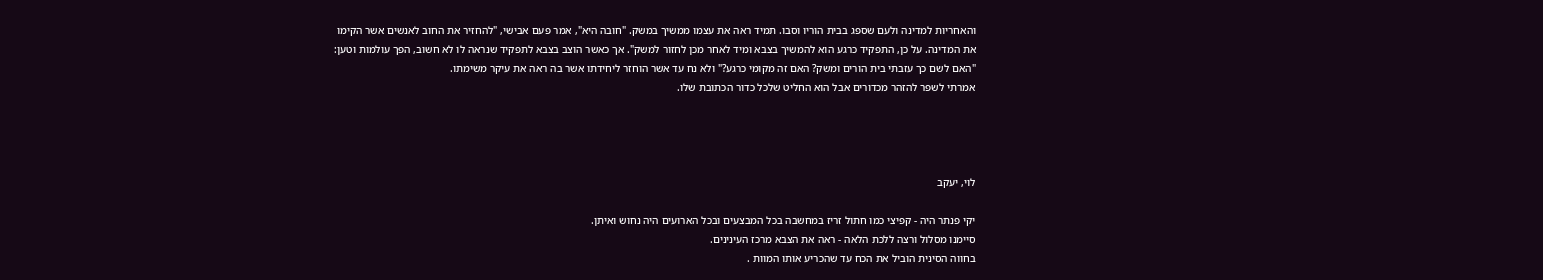והאחריות למדינה ולעם שספג בבית הוריו וסבו. תמיד ראה את עצמו ממשיך במשק. "חובה היא", אמר פעם אבישי, "להחזיר את החוב לאנשים אשר הקימו את המדינה. על כן, התפקיד כרגע הוא להמשיך בצבא ומיד לאחר מכן לחזור למשק". אך כאשר הוצב בצבא לתפקיד שנראה לו לא חשוב, הפך עולמות וטען: "האם לשם כך עזבתי בית הורים ומשק? האם זה מקומי כרגע?" ולא נח עד אשר הוחזר ליחידתו אשר בה ראה את עיקר משימתו.
אמרתי לשפר להזהר מכדורים אבל הוא החליט שלכל כדור הכתובת שלו.




לוי, יעקב

יקי פנתר היה - קפיצי כמו חתול זריז במחשבה בכל המבצעים ובכל הארועים היה נחוש ואיתן.
סיימנו מסלול ורצה ללכת הלאה - ראה את הצבא מרכז העינינים.
בחווה הסינית הוביל את הכח עד שהכריע אותו המוות .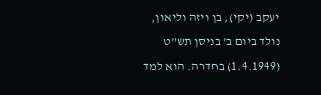יעקב (יקי), בן ויזה וליאון, נולד ביום ב' בניסן תש"ט (1.4.1949) בחדרה. הוא למד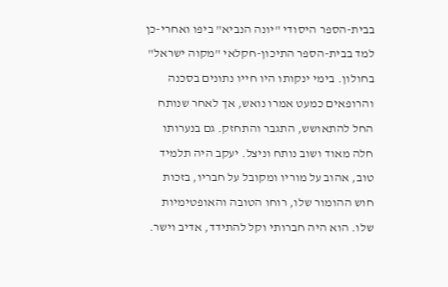בבית-הספר היסודי "יונה הנביא" ביפו ואחרי-כן למד בבית-הספר התיכון-חקלאי "מקוה ישראל" בחולון. בימי ינקותו היו חייו נתונים בסכנה והרופאים כמעט אמרו נואש, אך לאחר שנותח החל להתאושש, התגבר והתחזק. גם בנערותו חלה מאוד ושוב נותח וניצל. יעקב היה תלמיד טוב, אהוב על מוריו ומקובל על חבריו, בזכות חוש ההומור שלו, רוחו הטובה והאופטימיות שלו. הוא היה חברותי וקל להתידד, אדיב וישר.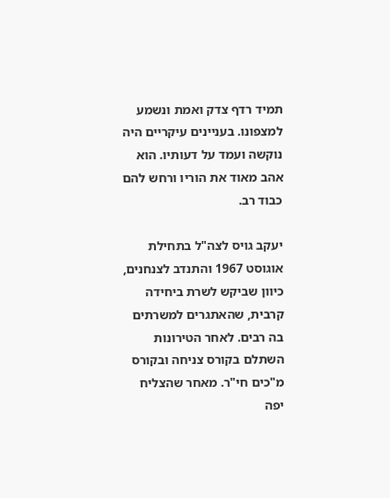תמיד רדף צדק ואמת ונשמע למצפונו. בעניינים עיקריים היה נוקשה ועמד על דעותיו. הוא אהב מאוד את הוריו ורחש להם כבוד רב.

יעקב גויס לצה"ל בתחילת אוגוסט 1967 והתנדב לצנחנים, כיוון שביקש לשרת ביחידה קרבית, שהאתגרים למשרתים בה רבים. לאחר הטירונות השתלם בקורס צניחה ובקורס מ"כים חי"ר. מאחר שהצליח יפה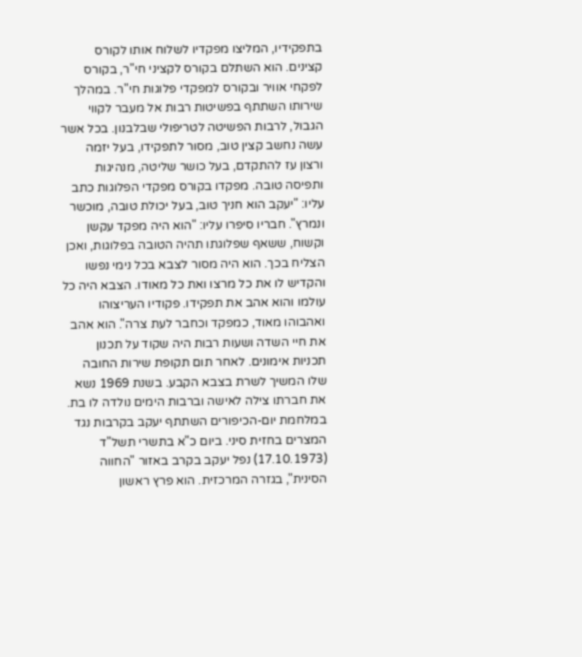בתפקידיו, המליצו מפקדיו לשלוח אותו לקורס קצינים. הוא השתלם בקורס לקציני חי"ר, בקורס לפקחי אוויר ובקורס למפקדי פלוגות חי"ר. במהלך שירותו השתתף בפשיטות רבות אל מעבר לקווי הגבול, לרבות הפשיטה לטריפולי שבלבנון. בכל אשר עשה נחשב קצין טוב, מסור לתפקידו, בעל יזמה ורצון עז להתקדם, בעל כושר שליטה, מנהיגות ותפיסה טובה. מפקדו בקורס מפקדי הפלוגות כתב עליו: "יעקב הוא חניך טוב, בעל יכולת טובה, מוכשר ונמרץ". חבריו סיפרו עליו: "הוא היה מפקד עקשן וקשוח, ששאף שפלוגתו תהיה הטובה בפלוגות, ואכן הצליח בכך. הוא היה מסור לצבא בכל נימי נפשו והקדיש לו את כל מרצו ואת כל מאודו. הצבא היה כל עולמו והוא אהב את תפקידו. פקודיו העריצוהו ואהבוהו מאוד, כמפקד וכחבר לעת צרה". הוא אהב את חיי השדה ושעות רבות היה שקוד על תכנון תכניות אימונים. לאחר תום תקופת שירות החובה שלו המשיך לשרת בצבא הקבע. בשנת 1969 נשא את חברתו צילה לאישה וברבות הימים נולדה לו בת. במלחמת יום-הכיפורים השתתף יעקב בקרבות נגד המצרים בחזית סיני. ביום כ"א בתשרי תשל"ד (17.10.1973) נפל יעקב בקרב באזור "החווה הסינית", בגזרה המרכזית. הוא פרץ ראשון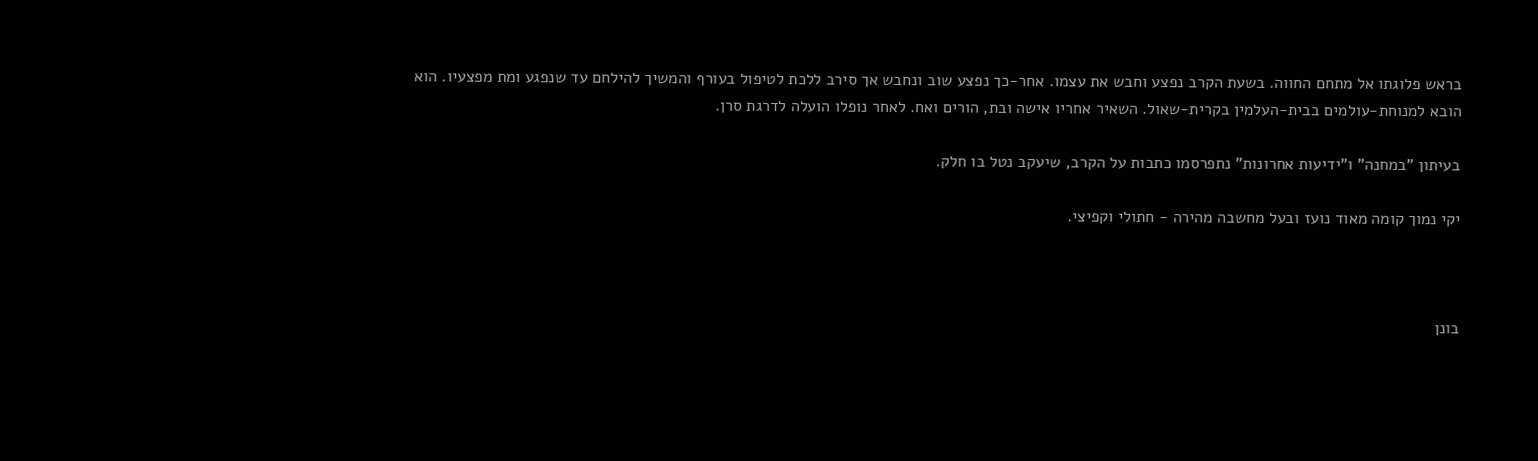בראש פלוגתו אל מתחם החווה. בשעת הקרב נפצע וחבש את עצמו. אחר-כך נפצע שוב ונחבש אך סירב ללכת לטיפול בעורף והמשיך להילחם עד שנפגע ומת מפצעיו. הוא הובא למנוחת-עולמים בבית-העלמין בקרית-שאול. השאיר אחריו אישה ובת, הורים ואח. לאחר נופלו הועלה לדרגת סרן.

בעיתון "במחנה" ו"ידיעות אחרונות" נתפרסמו כתבות על הקרב, שיעקב נטל בו חלק.

יקי נמוך קומה מאוד נועז ובעל מחשבה מהירה - חתולי וקפיצי.



בונן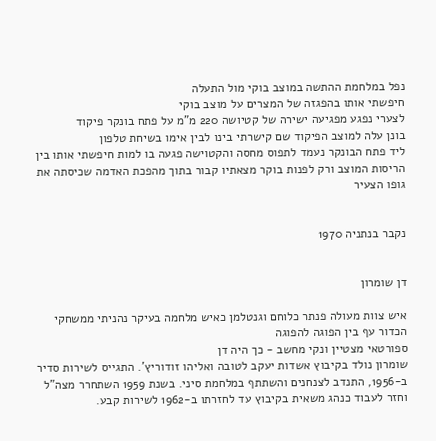נפל במלחמת ההתשה במוצב בוקי מול התעלה
חיפשתי אותו בהפגזה של המצרים על מוצב בוקי
לצערי נפגע מפגיעה ישירה של קטיושה 220 מ"מ על פתח בונקר פיקוד
בונן עלה למוצב הפיקוד שם קישרתי בינו לבין אימו בשיחת טלפון
ליד פתח הבונקר נעמד לתפוס מחסה והקטוישה פגעה בו למות חיפשתי אותו בין הריסות המוצב ורק לפנות בוקר מצאתיו קבור בתוך מהפכת האדמה שכיסתה את גופו הצעיר


נקבר בנתניה 1970


דן שומרון

איש צוות מעולה פנתר כלוחם וגנטלמן כאיש מלחמה בעיקר נהניתי ממשחקי הכדור עף בין הפוגה להפוגה
ספורטאי מצטיין ונקי מחשב - כך היה דן
שומרון נולד בקיבוץ אשדות יעקב לטובה ואליהו זודוריץ'. התגייס לשירות סדיר ב-1956, התנדב לצנחנים והשתתף במלחמת סיני. בשנת 1959 השתחרר מצה"ל וחזר לעבוד כנהג משאית בקיבוץ עד לחזרתו ב-1962 לשירות קבע.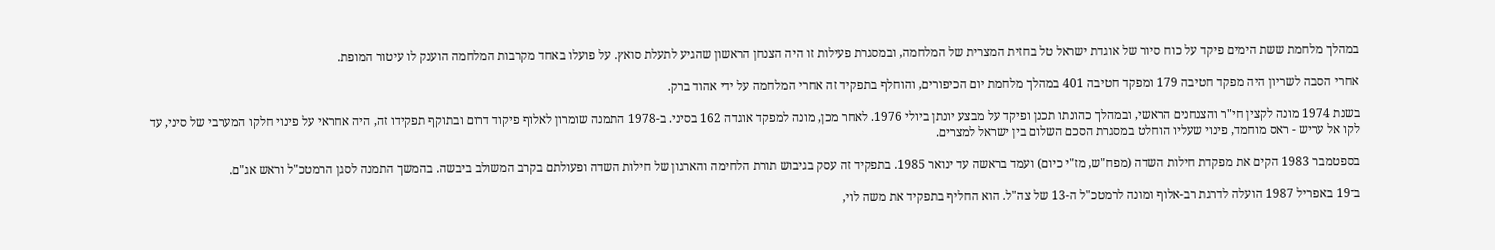במהלך מלחמת ששת הימים פיקד על כוח סיור של אוגדת ישראל טל בחזית המצרית של המלחמה, ובמסגרת פעילות זו היה הצנחן הראשון שהגיע לתעלת סואץ. על פועלו באחד מקרבות המלחמה הוענק לו עיטור המופת.

אחרי הסבה לשריון היה מפקד חטיבה 179 ומפקד חטיבה 401 במהלך מלחמת יום הכיפורים, והוחלף בתפקיד זה אחרי המלחמה על ידי אהוד ברק.

בשנת 1974 מונה לקצין חי"ר והצנחנים הראשי, ובמהלך כהונתו תכנן ופיקד על מבצע יונתן ביולי 1976. לאחר מכן, מונה למפקד אוגדה 162 בסיני. ב-1978 התמנה שומרון לאלוף פיקוד דרום ובתוקף תפקידו זה, היה אחראי על פינוי חלקו המערבי של סיני, עד לקו אל עריש - ראס מוחמד, פינוי שעליו הוחלט במסגרת הסכם השלום בין ישראל למצרים.

בספטמבר 1983 הקים את מפקדת חילות השדה (מפח"ש, מז"י כיום) ועמד בראשה עד ינואר 1985. בתפקיד זה עסק בגיבוש תורת הלחימה והארגון של חילות השדה ופעולתם בקרב המשולב ביבשה. בהמשך התמנה לסגן הרמטכ"ל וראש אג"ם.

ב־19 באפריל 1987 הועלה לדרגת רב-אלוף ומונה לרמטכ"ל ה-13 של צה"ל. הוא החליף בתפקיד את משה לוי,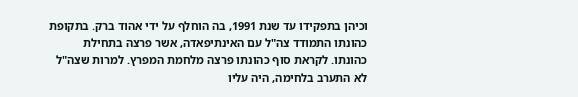וכיהן בתפקידו עד שנת 1991, בה הוחלף על ידי אהוד ברק. בתקופת כהונתו התמודד צה"ל עם האינתיפאדה, אשר פרצה בתחילת כהונתו. לקראת סוף כהונתו פרצה מלחמת המפרץ. למרות שצה"ל לא התערב בלחימה, היה עליו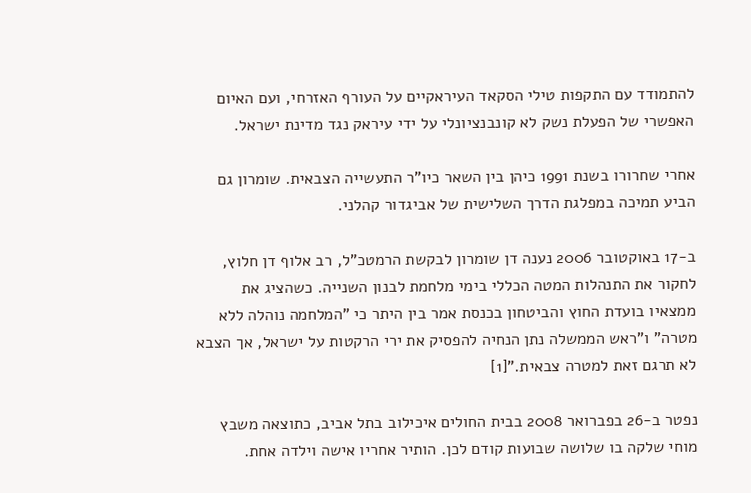להתמודד עם התקפות טילי הסקאד העיראקיים על העורף האזרחי, ועם האיום האפשרי של הפעלת נשק לא קונבנציונלי על ידי עיראק נגד מדינת ישראל.

אחרי שחרורו בשנת 1991 כיהן בין השאר כיו"ר התעשייה הצבאית. שומרון גם הביע תמיכה במפלגת הדרך השלישית של אביגדור קהלני.

ב-17 באוקטובר 2006 נענה דן שומרון לבקשת הרמטכ"ל, רב אלוף דן חלוץ, לחקור את התנהלות המטה הכללי בימי מלחמת לבנון השנייה. כשהציג את ממצאיו בועדת החוץ והביטחון בכנסת אמר בין היתר כי "המלחמה נוהלה ללא מטרה" ו"ראש הממשלה נתן הנחיה להפסיק את ירי הרקטות על ישראל, אך הצבא לא תרגם זאת למטרה צבאית."[1]

נפטר ב-26 בפברואר 2008 בבית החולים איכילוב בתל אביב, כתוצאה משבץ מוחי שלקה בו שלושה שבועות קודם לכן. הותיר אחריו אישה וילדה אחת.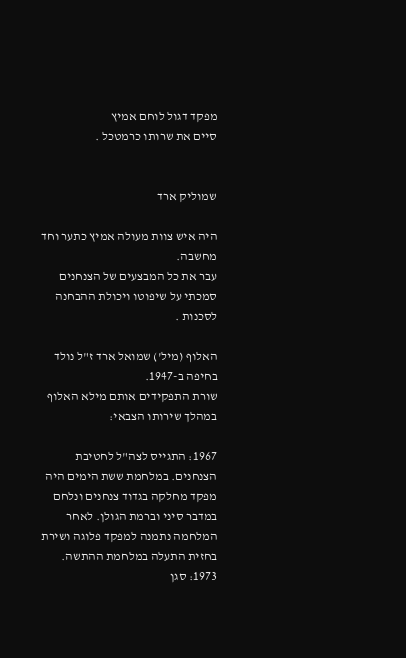מפקד דגול לוחם אמיץ
סיים את שרותו כרמטכל .


שמוליק ארד

היה איש צוות מעולה אמיץ כתער וחד מחשבה.
עבר את כל המבצעים של הצנחנים סמכתי על שיפוטו ויכולת ההבחנה לסכנות .

האלוף (מיל') שמואל ארד ז"ל נולד בחיפה ב-1947.
שורת התפקידים אותם מילא האלוף במהלך שירותו הצבאי:

1967: התגייס לצה"ל לחטיבת הצנחנים. במלחמת ששת הימים היה מפקד מחלקה בגדוד צנחנים ונלחם במדבר סיני וברמת הגולן. לאחר המלחמה נתמנה למפקד פלוגה ושירת בחזית התעלה במלחמת ההתשה.
1973: סגן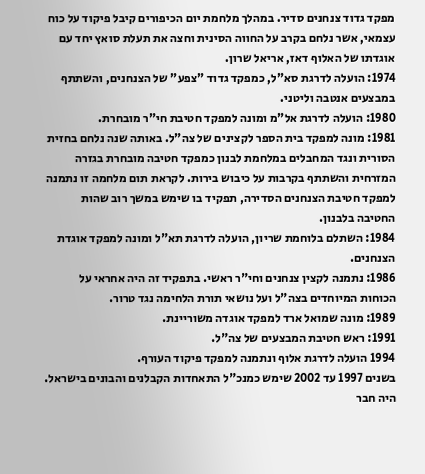מפקד גדוד צנחנים סדיר. במהלך מלחמת יום הכיפורים קיבל פיקוד על כוח עצמאי, אשר נלחם בקרב על החווה הסינית וחצה את תעלת סואץ יחד עם אוגדתו של האלוף דאז, אריאל שרון.
1974: הועלה לדרגת סא"ל, כמפקד גדוד "צפע" של הצנחנים, והשתתף במבצעים אנטבה וליטני.
1980: הועלה לדרגת אל"מ ומונה למפקד חטיבת חי"ר מובחרת.
1981: מונה למפקד בית הספר לקצינים של צה"ל. באותה שנה נלחם בחזית הסורית ונגד המחבלים במלחמת לבנון כמפקד חטיבה מובחרת בגזרה המזרחית והשתתף בקרבות על כיבוש בירות. לקראת תום מלחמה זו נתמנה למפקד חטיבת הצנחנים הסדירה, תפקיד בו שימש במשך רוב שהות החטיבה בלבנון.
1984: השתלם בלוחמת שריון, הועלה לדרגת תא"ל ומונה למפקד אוגדת הצנחנים.
1986: נתמנה לקצין צנחנים וחי"ר ראשי. בתפקיד זה היה אחראי על הכוחות המיוחדים בצה"ל ועל נושאי תורת הלחימה נגד טרור.
1989: מונה שמואל ארד למפקד אוגדה משוריינת.
1991: ראש חטיבת המבצעים של צה"ל.
1994 הועלה לדרגת אלוף ונתמנה למפקד פיקוד העורף.
בשנים 1997 עד 2002 שימש כמנכ"ל התאחדות הקבלנים והבונים בישראל. היה חבר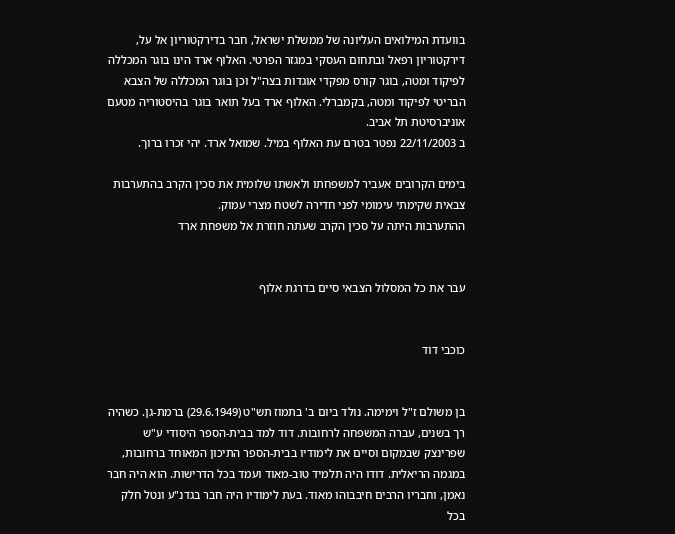בוועדת המילואים העליונה של ממשלת ישראל, חבר בדירקטוריון אל על, דירקטוריון רפאל ובתחום העסקי במגזר הפרטי. האלוף ארד הינו בוגר המכללה לפיקוד ומטה, בוגר קורס מפקדי אוגדות בצה"ל וכן בוגר המכללה של הצבא הבריטי לפיקוד ומטה, בקמברלי. האלוף ארד בעל תואר בוגר בהיסטוריה מטעם אוניברסיטת תל אביב.
ב 22/11/2003 נפטר בטרם עת האלוף במיל. שמואל ארד. יהי זכרו ברוך.

בימים הקרובים אעביר למשפחתו ולאשתו שלומית את סכין הקרב בהתערבות צבאית שקימתי עימומי לפני חדירה לשטח מצרי עמוק.
ההתערבות היתה על סכין הקרב שעתה חוזרת אל משפחת ארד


עבר את כל המסלול הצבאי סיים בדרגת אלוף


כוכבי דוד


בן משולם ז"ל וימימה. נולד ביום ב' בתמוז תש"ט (29.6.1949) ברמת-גן. כשהיה רך בשנים, עברה המשפחה לרחובות. דוד למד בבית-הספר היסודי ע"ש שפרינצק שבמקום וסיים את לימודיו בבית-הספר התיכון המאוחד ברחובות, במגמה הריאלית. דודו היה תלמיד טוב-מאוד ועמד בכל הדרישות. הוא היה חבר נאמן, וחבריו הרבים חיבבוהו מאוד. בעת לימודיו היה חבר בגדנ"ע ונטל חלק בכל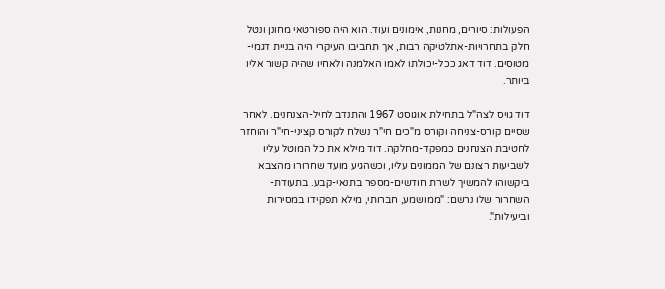הפעולות: סיורים, מחנות, אימונים ועוד. הוא היה ספורטאי מחונן ונטל חלק בתחרויות-אתלטיקה רבות, אך תחביבו העיקרי היה בניית דגמי-מטוסים. דוד דאג ככל-יכולתו לאמו האלמנה ולאחיו שהיה קשור אליו ביותר.

דוד גויס לצה"ל בתחילת אוגוסט 1967 והתנדב לחיל-הצנחנים. לאחר שסיים קורס-צניחה וקורס מ"כים חי"ר נשלח לקורס קציני-חי"ר והוחזר לחטיבת הצנחנים כמפקד-מחלקה. דוד מילא את כל המוטל עליו לשביעות רצונם של הממונים עליו, וכשהגיע מועד שחרורו מהצבא ביקשוהו להמשיך לשרת חודשים-מספר בתנאי-קבע. בתעודת-השחרור שלו נרשם: "ממושמע, חברותי, מילא תפקידו במסירות וביעילות".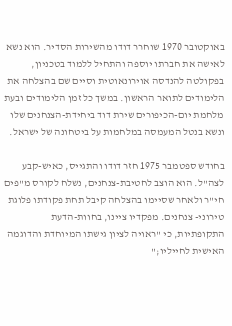באוקטובר 1970 שוחרר דודו מהשירות הסדיר. הוא נשא לאישה את חברתו יוספה והתחיל ללמוד בטכניון, בפקולטה להנדסה אוירונאוטית וסיים שם בהצלחה את הלימודים לתואר הראשון. במשך כל זמן הלימודים ובעת מלחמת יום-הכיפורים שירת דוד ביחידת-הצנחנים שלו ונשא בנטל המעמסה במלחמות על ביטחונה של ישראל.

בחודש ספטמבר 1975 חזר דודו והתגייס, כאיש-קבע לצה"ל. הוא הוצב לחטיבת-צנחנים, נשלח לקורס מ"פים חי"ר ולאחר שסיימו בהצלחה קיבל תחת פקודתו פלוגת טירוני- צנחנים. מפקדיו ציינו, בחוות-הדעת התקופתיות, כי "ראויה לציון גישתו המיוחדת והדוגמה האישית לחייליו;"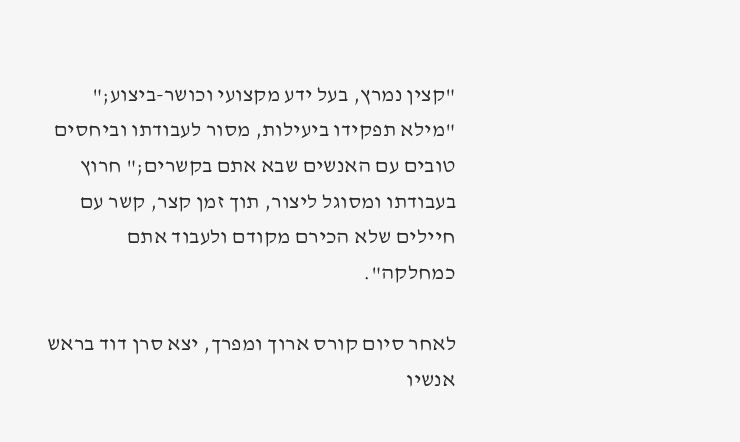"קצין נמרץ, בעל ידע מקצועי וכושר-ביצוע;" "מילא תפקידו ביעילות, מסור לעבודתו וביחסים טובים עם האנשים שבא אתם בקשרים;" חרוץ בעבודתו ומסוגל ליצור, תוך זמן קצר, קשר עם חיילים שלא הכירם מקודם ולעבוד אתם כמחלקה".

לאחר סיום קורס ארוך ומפרך, יצא סרן דוד בראש אנשיו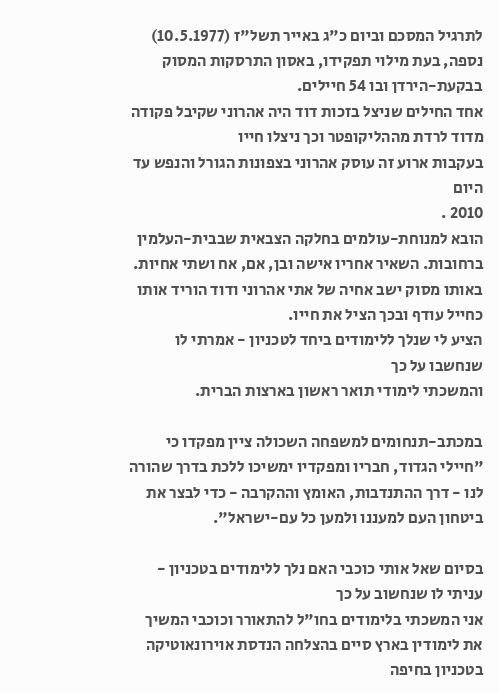לתרגיל המסכם וביום כ"ג באייר תשל"ז (10.5.1977) נספה, בעת מילוי תפקידו, באסון התרסקות המסוק בבקעת-הירדן ובו 54 חיילים.
אחד החילים שניצל בזכות דוד היה אהרוני שקיבל פקודה מדוד לרדת מההליקופטר וכך ניצלו חייו
בעקבות ארוע זה עוסק אהרוני בצפונות הגורל והנפש עד היום
2010 .
הובא למנוחת-עולמים בחלקה הצבאית שבבית-העלמין ברחובות. השאיר אחריו אישה ובן, אם, אח ושתי אחיות.
באותו מסוק ישב אחיה של אתי אהרוני ודוד הוריד אותו כחייל עודף ובכך הציל את חייו.
הציע לי שנלך ללימודים ביחד לטכניון - אמרתי לו שנחשבו על כך
והמשכתי לימודי תואר ראשון בארצות הברית.

במכתב-תנחומים למשפחה השכולה ציין מפקדו כי "חיילי הגדוד, חבריו ומפקדיו ימשיכו ללכת בדרך שהורה לנו - דרך ההתנדבות, האומץ וההקרבה - כדי לבצר את ביטחון העם למעננו ולמען כל עם-ישראל".

בסיום שאל אותי כוכבי האם נלך ללימודים בטכניון - עניתי לו שנחשוב על כך
אני המשכתי בלימודים בחו"ל להתאורר וכוכבי המשיך את לימודין בארץ סיים בהצלחה הנדסת אוירונאוטיקה בטכניון בחיפה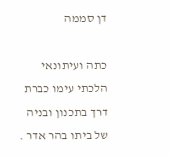דן סממה

כתה ועיתונאי הלכתי עימו כברת דרך בתכנון ובניה של ביתו בהר אדר .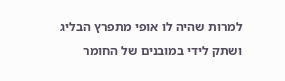למרות שהיה לו אופי מתפרץ הבליג ושתק לידי במובנים של החומר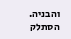והבניה.
הסתלק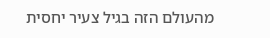מהעולם הזה בגיל צעיר יחסית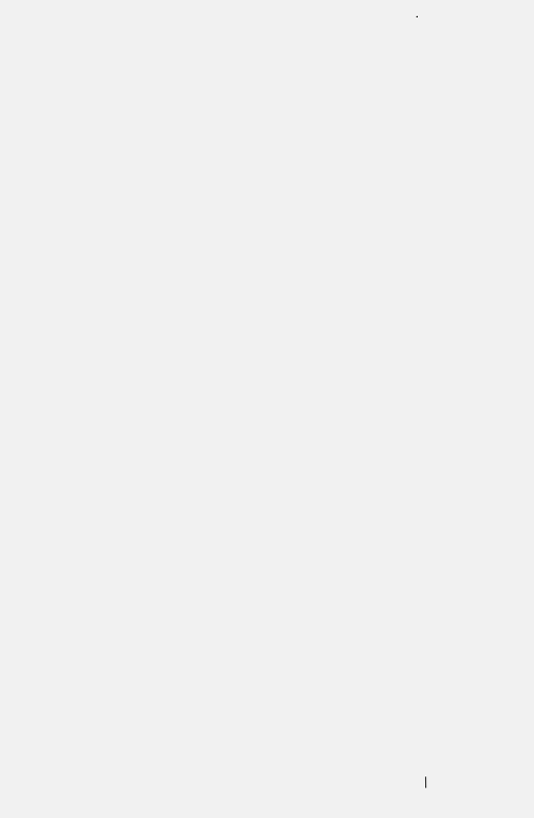.






























|